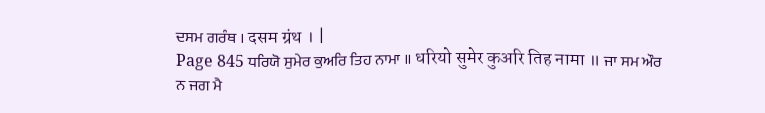ਦਸਮ ਗਰੰਥ । दसम ग्रंथ । |
Page 845 ਧਰਿਯੋ ਸੁਮੇਰ ਕੁਅਰਿ ਤਿਹ ਨਾਮਾ ॥ धरियो सुमेर कुअरि तिह नामा ॥ ਜਾ ਸਮ ਔਰ ਨ ਜਗ ਮੈ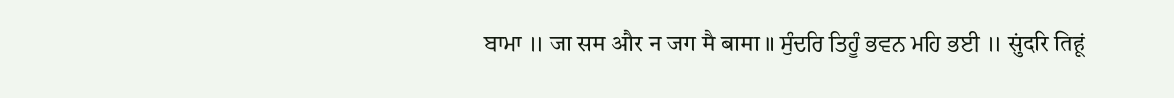ਬਾਮਾ ॥ जा सम और न जग मै बामा ॥ ਸੁੰਦਰਿ ਤਿਹੂੰ ਭਵਨ ਮਹਿ ਭਈ ॥ सुंदरि तिहूं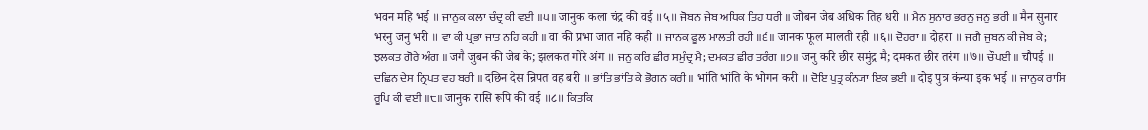भवन महि भई ॥ ਜਾਨੁਕ ਕਲਾ ਚੰਦ੍ਰ ਕੀ ਵਈ ॥੫॥ जानुक कला चंद्र की वई ॥५॥ ਜੋਬਨ ਜੇਬ ਅਧਿਕ ਤਿਹ ਧਰੀ ॥ जोबन जेब अधिक तिह धरी ॥ ਮੈਨ ਸੁਨਾਰ ਭਰਨੁ ਜਨੁ ਭਰੀ ॥ मैन सुनार भरनु जनु भरी ॥ ਵਾ ਕੀ ਪ੍ਰਭਾ ਜਾਤ ਨਹਿ ਕਹੀ ॥ वा की प्रभा जात नहि कही ॥ ਜਾਨਕ ਫੂਲ ਮਾਲਤੀ ਰਹੀ ॥੬॥ जानक फूल मालती रही ॥६॥ ਦੋਹਰਾ ॥ दोहरा ॥ ਜਗੈ ਜੁਬਨ ਕੀ ਜੇਬ ਕੇ; ਝਲਕਤ ਗੋਰੇ ਅੰਗ ॥ जगै जुबन की जेब के; झलकत गोरे अंग ॥ ਜਨੁ ਕਰਿ ਛੀਰ ਸਮੁੰਦ੍ਰ ਮੈ; ਦਮਕਤ ਛੀਰ ਤਰੰਗ ॥੭॥ जनु करि छीर समुंद्र मै; दमकत छीर तरंग ॥७॥ ਚੌਪਈ ॥ चौपई ॥ ਦਛਿਨ ਦੇਸ ਨ੍ਰਿਪਤ ਵਹ ਬਰੀ ॥ दछिन देस न्रिपत वह बरी ॥ ਭਾਂਤਿ ਭਾਂਤਿ ਕੇ ਭੋਗਨ ਕਰੀ ॥ भांति भांति के भोगन करी ॥ ਦੋਇ ਪੁਤ੍ਰ ਕੰਨ੍ਯਾ ਇਕ ਭਈ ॥ दोइ पुत्र कंन्या इक भई ॥ ਜਾਨੁਕ ਰਾਸਿ ਰੂਪਿ ਕੀ ਵਈ ॥੮॥ जानुक रासि रूपि की वई ॥८॥ ਕਿਤਕਿ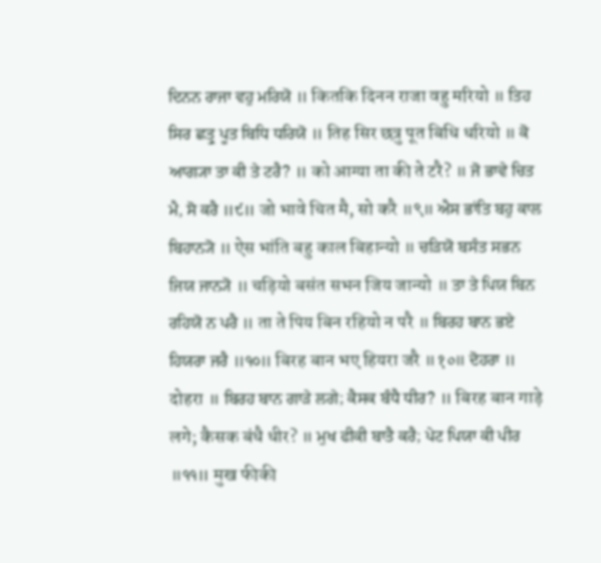ਦਿਨਨ ਰਾਜਾ ਵਹੁ ਮਰਿਯੋ ॥ कितकि दिनन राजा वहु मरियो ॥ ਤਿਹ ਸਿਰ ਛਤ੍ਰੁ ਪੂਤ ਬਿਧਿ ਧਰਿਯੋ ॥ तिह सिर छत्रु पूत बिधि धरियो ॥ ਕੋ ਆਗ੍ਯਾ ਤਾ ਕੀ ਤੇ ਟਰੈ? ॥ को आग्या ता की ते टरै? ॥ ਜੋ ਭਾਵੇ ਚਿਤ ਮੈ, ਸੋ ਕਰੈ ॥੯॥ जो भावे चित मै, सो करै ॥९॥ ਐਸ ਭਾਂਤਿ ਬਹੁ ਕਾਲ ਬਿਹਾਨ੍ਯੋ ॥ ऐस भांति बहु काल बिहान्यो ॥ ਚੜਿਯੋ ਬਸੰਤ ਸਭਨ ਜਿਯ ਜਾਨ੍ਯੋ ॥ चड़ियो बसंत सभन जिय जान्यो ॥ ਤਾ ਤੇ ਪਿਯ ਬਿਨ ਰਹਿਯੋ ਨ ਪਰੈ ॥ ता ते पिय बिन रहियो न परै ॥ ਬਿਰਹ ਬਾਨ ਭਏ ਹਿਯਰਾ ਜਰੈ ॥੧੦॥ बिरह बान भए हियरा जरै ॥१०॥ ਦੋਹਰਾ ॥ दोहरा ॥ ਬਿਰਹ ਬਾਨ ਗਾੜੇ ਲਗੇ; ਕੈਸਕ ਬੰਧੈ ਧੀਰ? ॥ बिरह बान गाड़े लगे; कैसक बंधै धीर? ॥ ਮੁਖ ਫੀਕੀ ਬਾਤੈ ਕਰੈ; ਪੇਟ ਪਿਯਾ ਕੀ ਪੀਰ ॥੧੧॥ मुख फीकी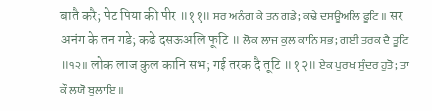बातै करै; पेट पिया की पीर ॥११॥ ਸਰ ਅਨੰਗ ਕੇ ਤਨ ਗਡੇ; ਕਢੇ ਦਸਊਅਲਿ ਫੂਟਿ ॥ सर अनंग के तन गडे; कढे दसऊअलि फूटि ॥ ਲੋਕ ਲਾਜ ਕੁਲ ਕਾਨਿ ਸਭ; ਗਈ ਤਰਕ ਦੈ ਤੂਟਿ ॥੧੨॥ लोक लाज कुल कानि सभ; गई तरक दै तूटि ॥१२॥ ਏਕ ਪੁਰਖ ਸੁੰਦਰ ਹੁਤੋ; ਤਾ ਕੌ ਲਯੋ ਬੁਲਾਇ ॥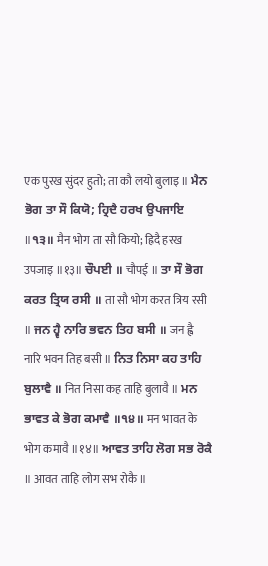एक पुरख सुंदर हुतो; ता कौ लयो बुलाइ ॥ ਮੈਨ ਭੋਗ ਤਾ ਸੌ ਕਿਯੋ; ਹ੍ਰਿਦੈ ਹਰਖ ਉਪਜਾਇ ॥੧੩॥ मैन भोग ता सौ कियो; ह्रिदै हरख उपजाइ ॥१३॥ ਚੌਪਈ ॥ चौपई ॥ ਤਾ ਸੌ ਭੋਗ ਕਰਤ ਤ੍ਰਿਯ ਰਸੀ ॥ ता सौ भोग करत त्रिय रसी ॥ ਜਨ ਹ੍ਵੈ ਨਾਰਿ ਭਵਨ ਤਿਹ ਬਸੀ ॥ जन ह्वै नारि भवन तिह बसी ॥ ਨਿਤ ਨਿਸਾ ਕਹ ਤਾਹਿ ਬੁਲਾਵੈ ॥ नित निसा कह ताहि बुलावै ॥ ਮਨ ਭਾਵਤ ਕੇ ਭੋਗ ਕਮਾਵੈ ॥੧੪॥ मन भावत के भोग कमावै ॥१४॥ ਆਵਤ ਤਾਹਿ ਲੋਗ ਸਭ ਰੋਕੈ ॥ आवत ताहि लोग सभ रोकै ॥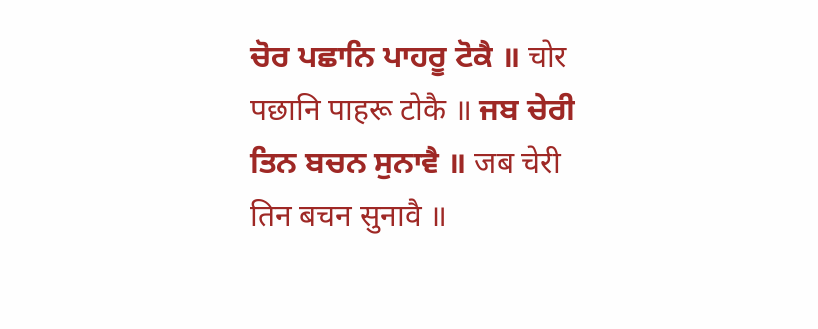ਚੋਰ ਪਛਾਨਿ ਪਾਹਰੂ ਟੋਕੈ ॥ चोर पछानि पाहरू टोकै ॥ ਜਬ ਚੇਰੀ ਤਿਨ ਬਚਨ ਸੁਨਾਵੈ ॥ जब चेरी तिन बचन सुनावै ॥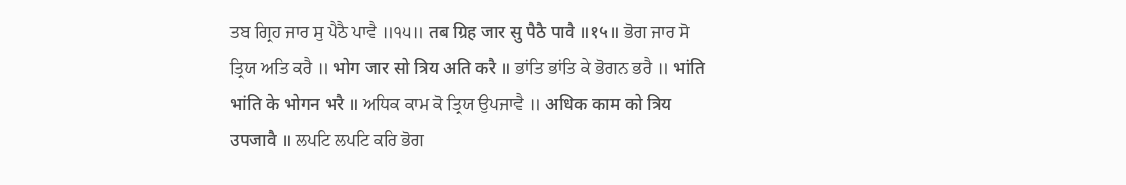ਤਬ ਗ੍ਰਿਹ ਜਾਰ ਸੁ ਪੈਠੈ ਪਾਵੈ ॥੧੫॥ तब ग्रिह जार सु पैठै पावै ॥१५॥ ਭੋਗ ਜਾਰ ਸੋ ਤ੍ਰਿਯ ਅਤਿ ਕਰੈ ॥ भोग जार सो त्रिय अति करै ॥ ਭਾਂਤਿ ਭਾਂਤਿ ਕੇ ਭੋਗਨ ਭਰੈ ॥ भांति भांति के भोगन भरै ॥ ਅਧਿਕ ਕਾਮ ਕੋ ਤ੍ਰਿਯ ਉਪਜਾਵੈ ॥ अधिक काम को त्रिय उपजावै ॥ ਲਪਟਿ ਲਪਟਿ ਕਰਿ ਭੋਗ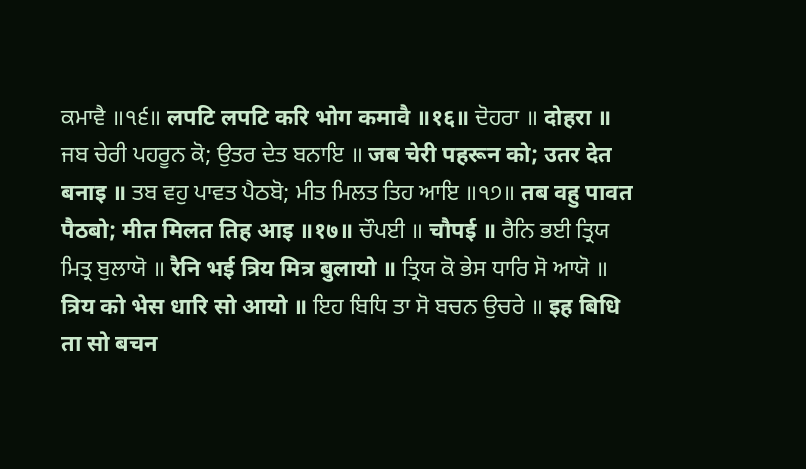ਕਮਾਵੈ ॥੧੬॥ लपटि लपटि करि भोग कमावै ॥१६॥ ਦੋਹਰਾ ॥ दोहरा ॥ ਜਬ ਚੇਰੀ ਪਹਰੂਨ ਕੋ; ਉਤਰ ਦੇਤ ਬਨਾਇ ॥ जब चेरी पहरून को; उतर देत बनाइ ॥ ਤਬ ਵਹੁ ਪਾਵਤ ਪੈਠਬੋ; ਮੀਤ ਮਿਲਤ ਤਿਹ ਆਇ ॥੧੭॥ तब वहु पावत पैठबो; मीत मिलत तिह आइ ॥१७॥ ਚੌਪਈ ॥ चौपई ॥ ਰੈਨਿ ਭਈ ਤ੍ਰਿਯ ਮਿਤ੍ਰ ਬੁਲਾਯੋ ॥ रैनि भई त्रिय मित्र बुलायो ॥ ਤ੍ਰਿਯ ਕੋ ਭੇਸ ਧਾਰਿ ਸੋ ਆਯੋ ॥ त्रिय को भेस धारि सो आयो ॥ ਇਹ ਬਿਧਿ ਤਾ ਸੋ ਬਚਨ ਉਚਰੇ ॥ इह बिधि ता सो बचन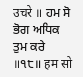उचरे ॥ ਹਮ ਸੋ ਭੋਗ ਅਧਿਕ ਤੁਮ ਕਰੇ ॥੧੮॥ हम सो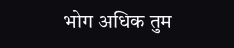भोग अधिक तुम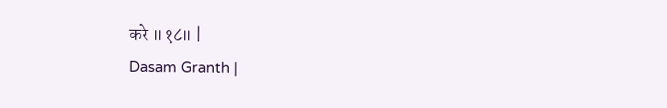करे ॥१८॥ |
Dasam Granth |